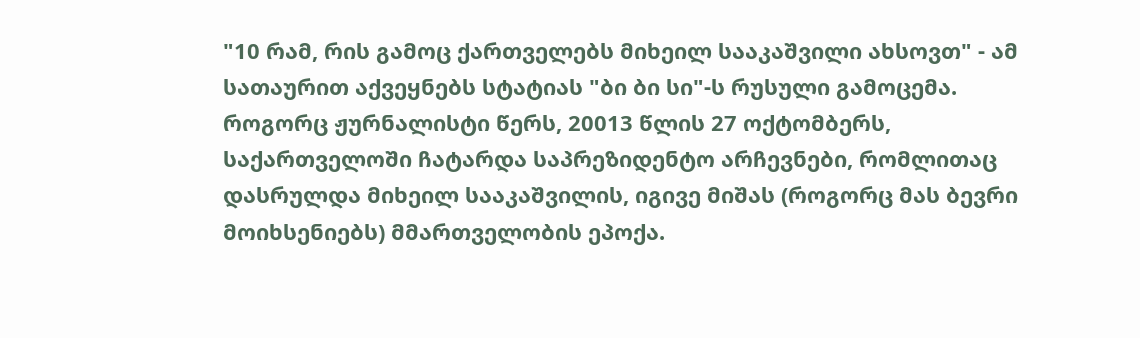"10 რამ, რის გამოც ქართველებს მიხეილ სააკაშვილი ახსოვთ" - ამ სათაურით აქვეყნებს სტატიას "ბი ბი სი"-ს რუსული გამოცემა.
როგორც ჟურნალისტი წერს, 20013 წლის 27 ოქტომბერს, საქართველოში ჩატარდა საპრეზიდენტო არჩევნები, რომლითაც დასრულდა მიხეილ სააკაშვილის, იგივე მიშას (როგორც მას ბევრი მოიხსენიებს) მმართველობის ეპოქა.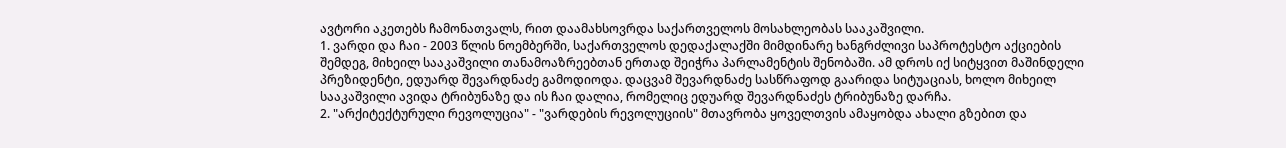ავტორი აკეთებს ჩამონათვალს, რით დაამახსოვრდა საქართველოს მოსახლეობას სააკაშვილი.
1. ვარდი და ჩაი - 2003 წლის ნოემბერში, საქართველოს დედაქალაქში მიმდინარე ხანგრძლივი საპროტესტო აქციების შემდეგ, მიხეილ სააკაშვილი თანამოაზრეებთან ერთად შეიჭრა პარლამენტის შენობაში. ამ დროს იქ სიტყვით მაშინდელი პრეზიდენტი, ედუარდ შევარდნაძე გამოდიოდა. დაცვამ შევარდნაძე სასწრაფოდ გაარიდა სიტუაციას, ხოლო მიხეილ სააკაშვილი ავიდა ტრიბუნაზე და ის ჩაი დალია, რომელიც ედუარდ შევარდნაძეს ტრიბუნაზე დარჩა.
2. "არქიტექტურული რევოლუცია" - "ვარდების რევოლუციის" მთავრობა ყოველთვის ამაყობდა ახალი გზებით და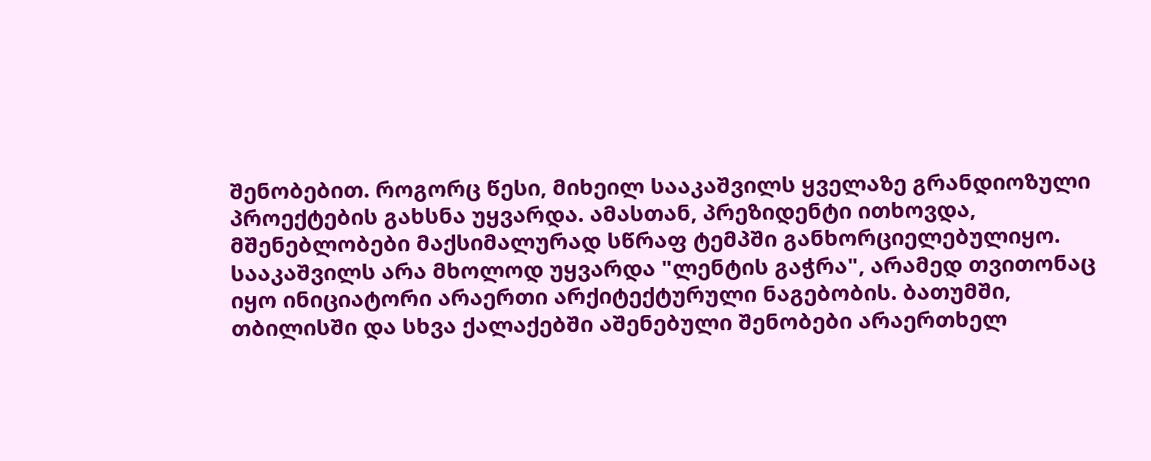შენობებით. როგორც წესი, მიხეილ სააკაშვილს ყველაზე გრანდიოზული პროექტების გახსნა უყვარდა. ამასთან, პრეზიდენტი ითხოვდა, მშენებლობები მაქსიმალურად სწრაფ ტემპში განხორციელებულიყო. სააკაშვილს არა მხოლოდ უყვარდა "ლენტის გაჭრა", არამედ თვითონაც იყო ინიციატორი არაერთი არქიტექტურული ნაგებობის. ბათუმში, თბილისში და სხვა ქალაქებში აშენებული შენობები არაერთხელ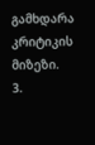გამხდარა კრიტიკის მიზეზი.
3.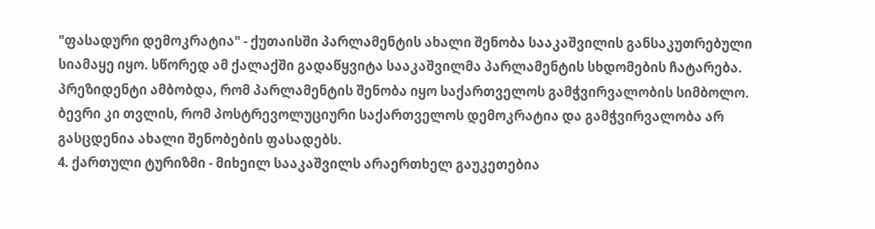"ფასადური დემოკრატია" - ქუთაისში პარლამენტის ახალი შენობა სააკაშვილის განსაკუთრებული სიამაყე იყო. სწორედ ამ ქალაქში გადაწყვიტა სააკაშვილმა პარლამენტის სხდომების ჩატარება. პრეზიდენტი ამბობდა, რომ პარლამენტის შენობა იყო საქართველოს გამჭვირვალობის სიმბოლო. ბევრი კი თვლის, რომ პოსტრევოლუციური საქართველოს დემოკრატია და გამჭვირვალობა არ გასცდენია ახალი შენობების ფასადებს.
4. ქართული ტურიზმი - მიხეილ სააკაშვილს არაერთხელ გაუკეთებია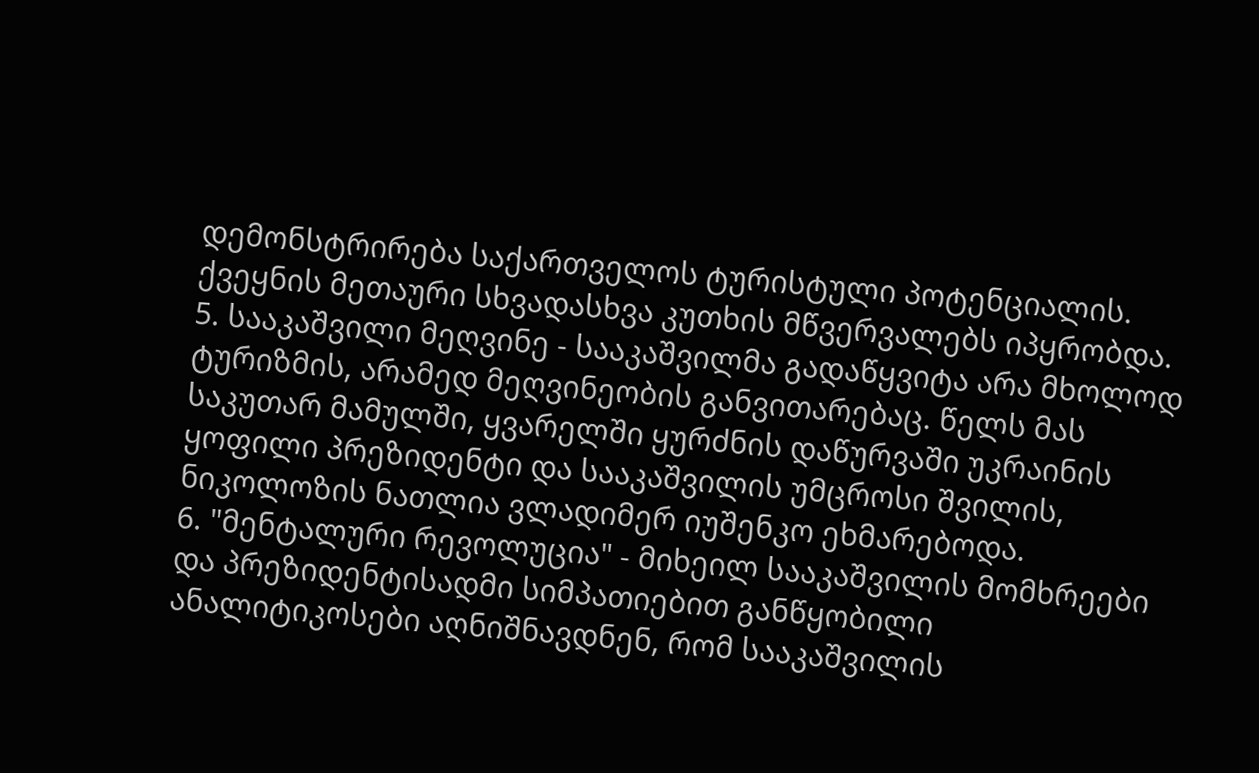დემონსტრირება საქართველოს ტურისტული პოტენციალის. ქვეყნის მეთაური სხვადასხვა კუთხის მწვერვალებს იპყრობდა.
5. სააკაშვილი მეღვინე - სააკაშვილმა გადაწყვიტა არა მხოლოდ ტურიზმის, არამედ მეღვინეობის განვითარებაც. წელს მას საკუთარ მამულში, ყვარელში ყურძნის დაწურვაში უკრაინის ყოფილი პრეზიდენტი და სააკაშვილის უმცროსი შვილის, ნიკოლოზის ნათლია ვლადიმერ იუშენკო ეხმარებოდა.
6. "მენტალური რევოლუცია" - მიხეილ სააკაშვილის მომხრეები და პრეზიდენტისადმი სიმპათიებით განწყობილი ანალიტიკოსები აღნიშნავდნენ, რომ სააკაშვილის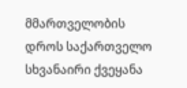მმართველობის დროს საქართველო სხვანაირი ქვეყანა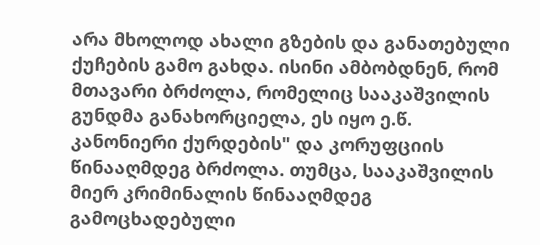არა მხოლოდ ახალი გზების და განათებული ქუჩების გამო გახდა. ისინი ამბობდნენ, რომ მთავარი ბრძოლა, რომელიც სააკაშვილის გუნდმა განახორციელა, ეს იყო ე.წ. კანონიერი ქურდების" და კორუფციის წინააღმდეგ ბრძოლა. თუმცა, სააკაშვილის მიერ კრიმინალის წინააღმდეგ გამოცხადებული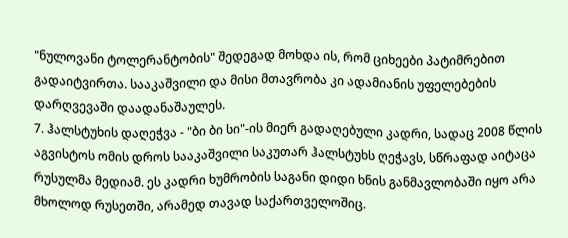"ნულოვანი ტოლერანტობის" შედეგად მოხდა ის, რომ ციხეები პატიმრებით გადაიტვირთა. სააკაშვილი და მისი მთავრობა კი ადამიანის უფელებების დარღვევაში დაადანაშაულეს.
7. ჰალსტუხის დაღეჭვა - "ბი ბი სი"-ის მიერ გადაღებული კადრი, სადაც 2008 წლის აგვისტოს ომის დროს სააკაშვილი საკუთარ ჰალსტუხს ღეჭავს, სწრაფად აიტაცა რუსულმა მედიამ. ეს კადრი ხუმრობის საგანი დიდი ხნის განმავლობაში იყო არა მხოლოდ რუსეთში, არამედ თავად საქართველოშიც.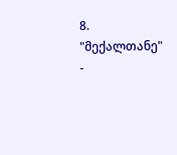8. "მექალთანე" -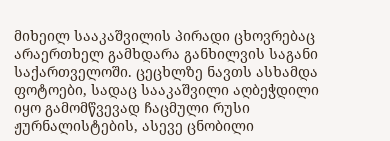მიხეილ სააკაშვილის პირადი ცხოვრებაც არაერთხელ გამხდარა განხილვის საგანი საქართველოში. ცეცხლზე ნავთს ასხამდა ფოტოები, სადაც სააკაშვილი აღბეჭდილი იყო გამომწვევად ჩაცმული რუსი ჟურნალისტების, ასევე ცნობილი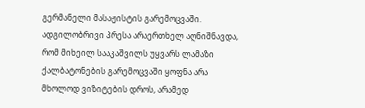გერმანელი მასაჟისტის გარემოცვაში. ადგილობრივი პრესა არაერთხელ აღნიშნავდა, რომ მიხეილ სააკაშვილს უყვარს ლამაზი ქალბატონების გარემოცვაში ყოფნა არა მხოლოდ ვიზიტების დროს, არამედ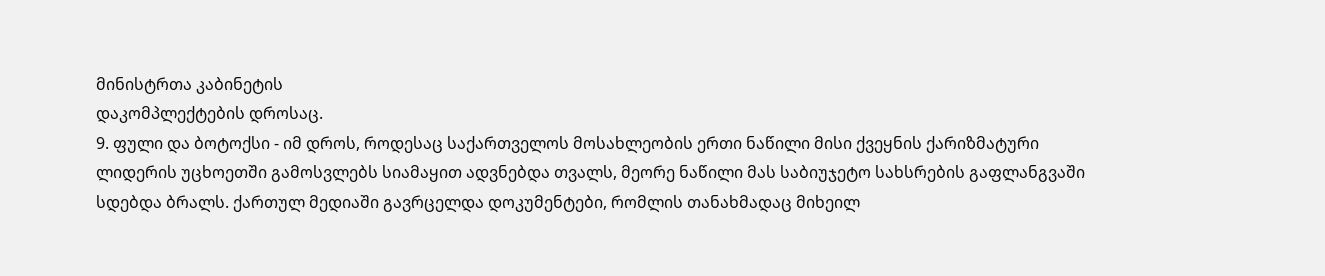მინისტრთა კაბინეტის
დაკომპლექტების დროსაც.
9. ფული და ბოტოქსი - იმ დროს, როდესაც საქართველოს მოსახლეობის ერთი ნაწილი მისი ქვეყნის ქარიზმატური ლიდერის უცხოეთში გამოსვლებს სიამაყით ადვნებდა თვალს, მეორე ნაწილი მას საბიუჯეტო სახსრების გაფლანგვაში სდებდა ბრალს. ქართულ მედიაში გავრცელდა დოკუმენტები, რომლის თანახმადაც მიხეილ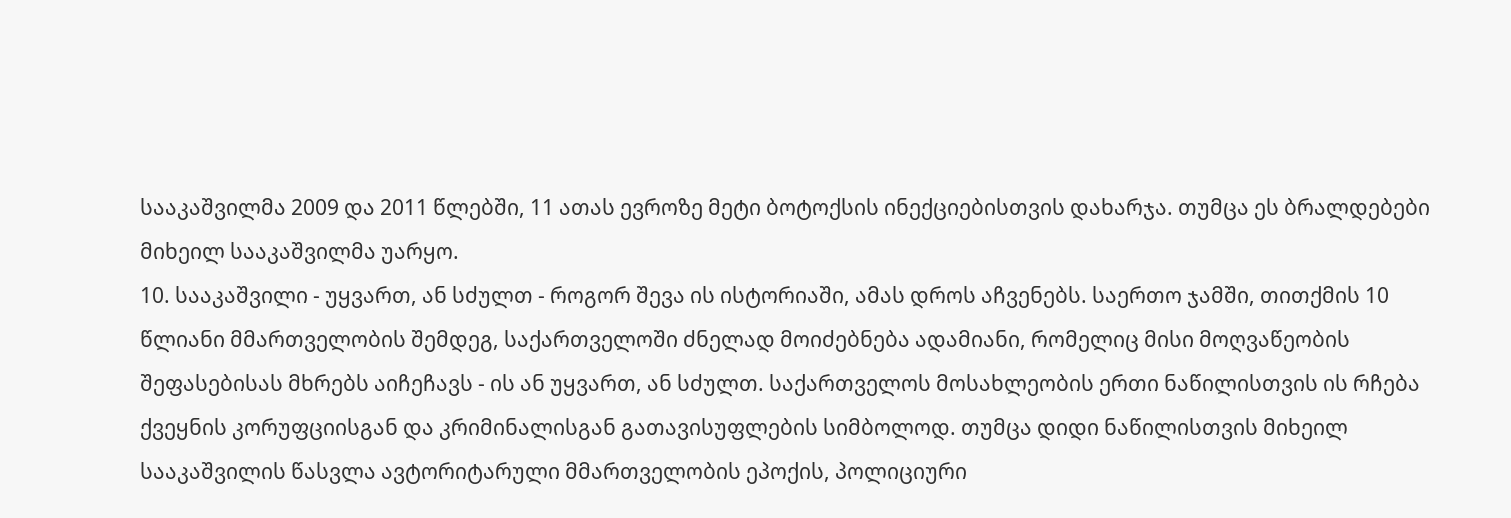სააკაშვილმა 2009 და 2011 წლებში, 11 ათას ევროზე მეტი ბოტოქსის ინექციებისთვის დახარჯა. თუმცა ეს ბრალდებები მიხეილ სააკაშვილმა უარყო.
10. სააკაშვილი - უყვართ, ან სძულთ - როგორ შევა ის ისტორიაში, ამას დროს აჩვენებს. საერთო ჯამში, თითქმის 10 წლიანი მმართველობის შემდეგ, საქართველოში ძნელად მოიძებნება ადამიანი, რომელიც მისი მოღვაწეობის შეფასებისას მხრებს აიჩეჩავს - ის ან უყვართ, ან სძულთ. საქართველოს მოსახლეობის ერთი ნაწილისთვის ის რჩება ქვეყნის კორუფციისგან და კრიმინალისგან გათავისუფლების სიმბოლოდ. თუმცა დიდი ნაწილისთვის მიხეილ სააკაშვილის წასვლა ავტორიტარული მმართველობის ეპოქის, პოლიციური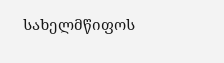სახელმწიფოს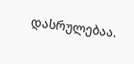დასრულებაა.